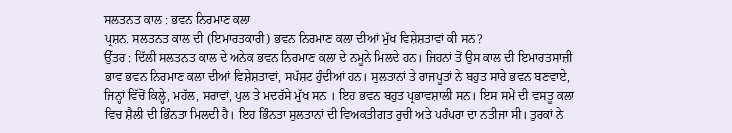ਸਲਤਨਤ ਕਾਲ : ਭਵਨ ਨਿਰਮਾਣ ਕਲਾ
ਪ੍ਰਸ਼ਨ. ਸਲਤਨਤ ਕਾਲ ਦੀ (ਇਮਾਰਤਕਾਰੀ) ਭਵਨ ਨਿਰਮਾਣ ਕਲਾ ਦੀਆਂ ਮੁੱਖ ਵਿਸ਼ੇਸ਼ਤਾਵਾਂ ਕੀ ਸਨ?
ਉੱਤਰ : ਦਿੱਲੀ ਸਲਤਨਤ ਕਾਲ ਦੇ ਅਨੇਕ ਭਵਨ ਨਿਰਮਾਣ ਕਲਾ ਦੇ ਨਮੂਨੇ ਮਿਲਦੇ ਹਨ। ਜਿਹਨਾਂ ਤੋਂ ਉਸ ਕਾਲ ਦੀ ਇਮਾਰਤਸਾਜ਼ੀ ਭਾਵ ਭਵਨ ਨਿਰਮਾਣ ਕਲਾ ਦੀਆਂ ਵਿਸ਼ੇਸ਼ਤਾਵਾਂ, ਸਪੱਸ਼ਟ ਹੁੰਦੀਆਂ ਹਨ। ਸੁਲਤਾਨਾਂ ਤੇ ਰਾਜਪੂਤਾਂ ਨੇ ਬਹੁਤ ਸਾਰੇ ਭਵਨ ਬਣਵਾਏ, ਜਿਨ੍ਹਾਂ ਵਿੱਚੋਂ ਕਿਲ੍ਹੇ, ਮਹੱਲ, ਸਰਾਵਾਂ, ਪੁਲ ਤੇ ਮਦਰੱਸੇ ਮੁੱਖ ਸਨ । ਇਹ ਭਵਨ ਬਹੁਤ ਪ੍ਰਭਾਵਸ਼ਾਲੀ ਸਨ। ਇਸ ਸਮੇਂ ਦੀ ਵਸਤੂ ਕਲਾ ਵਿਚ ਸ਼ੈਲੀ ਦੀ ਭਿੰਨਤਾ ਮਿਲਦੀ ਹੈ। ਇਹ ਭਿੰਨਤਾ ਸੁਲਤਾਨਾਂ ਦੀ ਵਿਅਕਤੀਗਤ ਰੁਚੀ ਅਤੇ ਪਰੰਪਰਾ ਦਾ ਨਤੀਜਾ ਸੀ। ਤੁਰਕਾਂ ਨੇ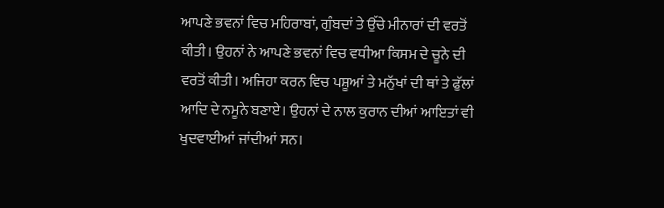ਆਪਣੇ ਭਵਨਾਂ ਵਿਚ ਮਹਿਰਾਬਾਂ, ਗੁੰਬਦਾਂ ਤੇ ਉੱਚੇ ਮੀਨਾਰਾਂ ਦੀ ਵਰਤੋਂ ਕੀਤੀ। ਉਹਨਾਂ ਨੇ ਆਪਣੇ ਭਵਨਾਂ ਵਿਚ ਵਧੀਆ ਕਿਸਮ ਦੇ ਚੂਨੇ ਦੀ ਵਰਤੋਂ ਕੀਤੀ। ਅਜਿਹਾ ਕਰਨ ਵਿਚ ਪਸ਼ੂਆਂ ਤੇ ਮਨੁੱਖਾਂ ਦੀ ਥਾਂ ਤੇ ਫੁੱਲਾਂ ਆਦਿ ਦੇ ਨਮੂਨੇ ਬਣਾਏ। ਉਹਨਾਂ ਦੇ ਨਾਲ ਕੁਰਾਨ ਦੀਆਂ ਆਇਤਾਂ ਵੀ ਖੁਦਵਾਈਆਂ ਜਾਂਦੀਆਂ ਸਨ।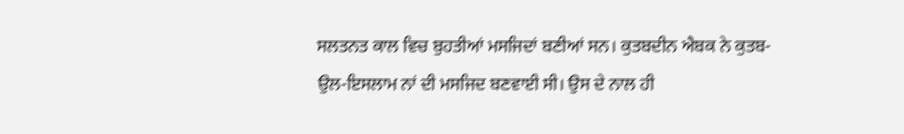ਸਲਤਨਤ ਕਾਲ ਵਿਚ ਬੁਹਤੀਆਂ ਮਸਜਿਦਾਂ ਬਣੀਆਂ ਸਨ। ਕੁਤਬਦੀਨ ਐਬਕ ਨੇ ਕੁਤਬ-ਉਲ-ਇਸਲਾਮ ਨਾਂ ਦੀ ਮਸਜਿਦ ਬਣਵਾਈ ਸੀ। ਉਸ ਦੇ ਨਾਲ ਹੀ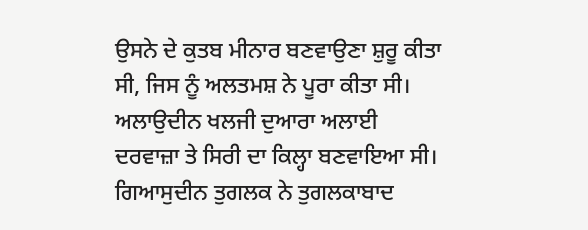ਉਸਨੇ ਦੇ ਕੁਤਬ ਮੀਨਾਰ ਬਣਵਾਉਣਾ ਸ਼ੁਰੂ ਕੀਤਾ ਸੀ, ਜਿਸ ਨੂੰ ਅਲਤਮਸ਼ ਨੇ ਪੂਰਾ ਕੀਤਾ ਸੀ। ਅਲਾਉਦੀਨ ਖਲਜੀ ਦੁਆਰਾ ਅਲਾਈ ਦਰਵਾਜ਼ਾ ਤੇ ਸਿਰੀ ਦਾ ਕਿਲ੍ਹਾ ਬਣਵਾਇਆ ਸੀ। ਗਿਆਸੁਦੀਨ ਤੁਗਲਕ ਨੇ ਤੁਗਲਕਾਬਾਦ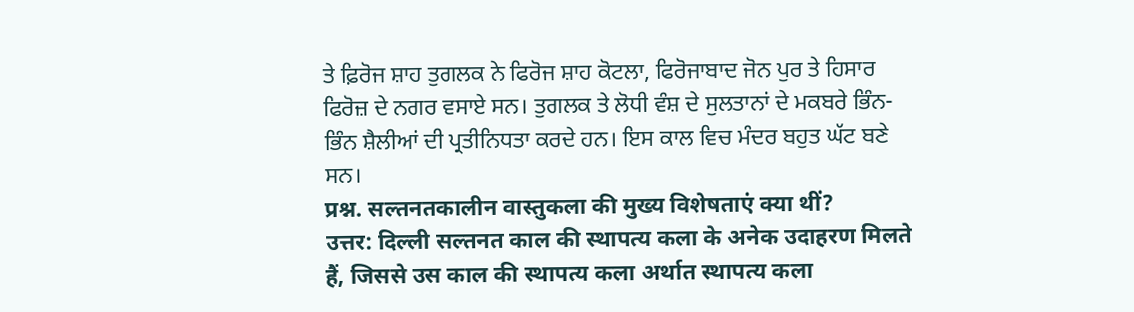ਤੇ ਫ਼ਿਰੋਜ ਸ਼ਾਹ ਤੁਗਲਕ ਨੇ ਫਿਰੋਜ ਸ਼ਾਹ ਕੋਟਲਾ, ਫਿਰੋਜਾਬਾਦ ਜੋਨ ਪੁਰ ਤੇ ਹਿਸਾਰ ਫਿਰੋਜ਼ ਦੇ ਨਗਰ ਵਸਾਏ ਸਨ। ਤੁਗਲਕ ਤੇ ਲੋਧੀ ਵੰਸ਼ ਦੇ ਸੁਲਤਾਨਾਂ ਦੇ ਮਕਬਰੇ ਭਿੰਨ-ਭਿੰਨ ਸ਼ੈਲੀਆਂ ਦੀ ਪ੍ਰਤੀਨਿਧਤਾ ਕਰਦੇ ਹਨ। ਇਸ ਕਾਲ ਵਿਚ ਮੰਦਰ ਬਹੁਤ ਘੱਟ ਬਣੇ ਸਨ।
प्रश्न. सल्तनतकालीन वास्तुकला की मुख्य विशेषताएं क्या थीं?
उत्तर: दिल्ली सल्तनत काल की स्थापत्य कला के अनेक उदाहरण मिलते हैं, जिससे उस काल की स्थापत्य कला अर्थात स्थापत्य कला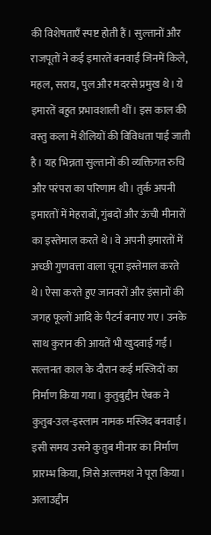की विशेषताएँ स्पष्ट होती हैं। सुल्तानों और राजपूतों ने कई इमारतें बनवाईं जिनमें किले, महल, सराय, पुल और मदरसे प्रमुख थे। ये इमारतें बहुत प्रभावशाली थीं। इस काल की वस्तु कला में शैलियों की विविधता पाई जाती है। यह भिन्नता सुल्तानों की व्यक्तिगत रुचि और परंपरा का परिणाम थी। तुर्क अपनी इमारतों में मेहराबों, गुंबदों और ऊंची मीनारों का इस्तेमाल करते थे। वे अपनी इमारतों में अच्छी गुणवत्ता वाला चूना इस्तेमाल करते थे। ऐसा करते हुए जानवरों और इंसानों की जगह फूलों आदि के पैटर्न बनाए गए। उनके साथ कुरान की आयतें भी खुदवाई गईं। सल्तनत काल के दौरान कई मस्जिदों का निर्माण किया गया। कुतुबुद्दीन ऐबक ने कुतुब-उल-इस्लाम नामक मस्जिद बनवाई। इसी समय उसने कुतुब मीनार का निर्माण प्रारम्भ किया, जिसे अल्तमश ने पूरा किया। अलाउद्दीन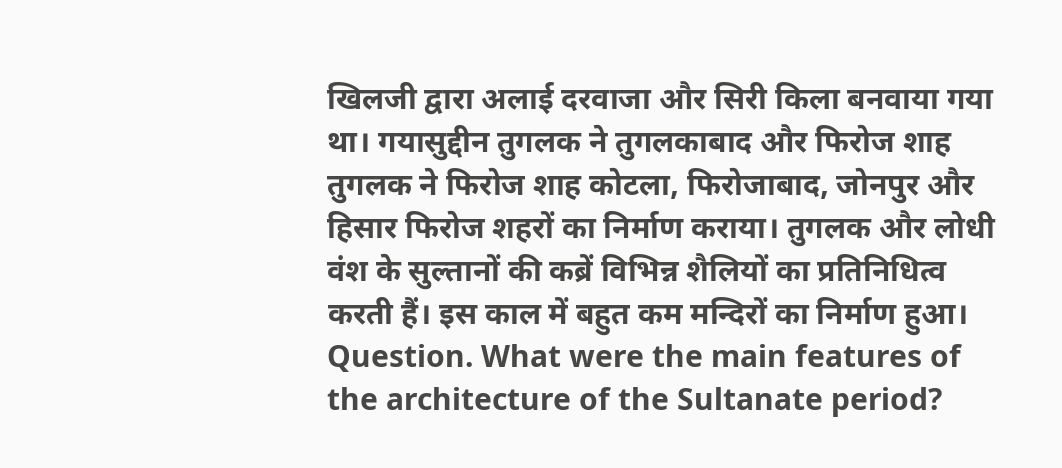खिलजी द्वारा अलाई दरवाजा और सिरी किला बनवाया गया था। गयासुद्दीन तुगलक ने तुगलकाबाद और फिरोज शाह तुगलक ने फिरोज शाह कोटला, फिरोजाबाद, जोनपुर और हिसार फिरोज शहरों का निर्माण कराया। तुगलक और लोधी वंश के सुल्तानों की कब्रें विभिन्न शैलियों का प्रतिनिधित्व करती हैं। इस काल में बहुत कम मन्दिरों का निर्माण हुआ।
Question. What were the main features of the architecture of the Sultanate period?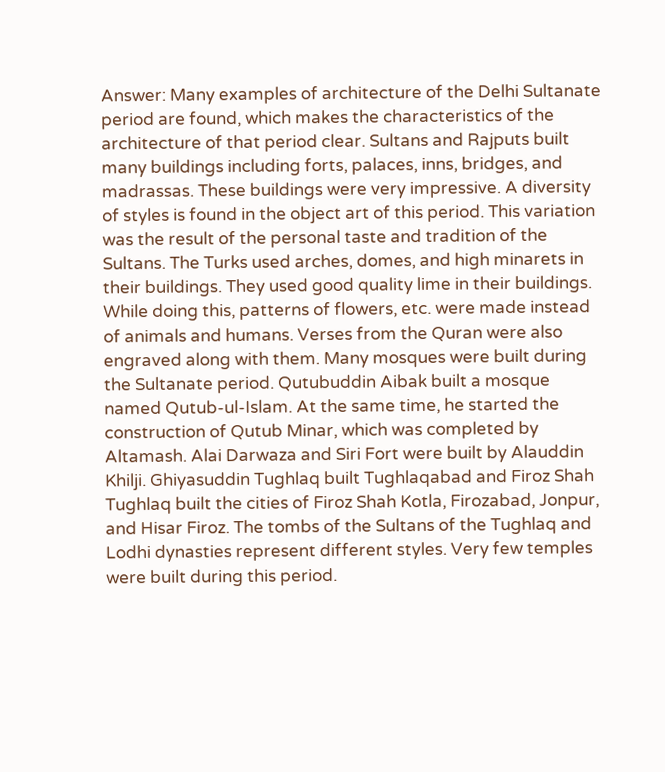Answer: Many examples of architecture of the Delhi Sultanate period are found, which makes the characteristics of the architecture of that period clear. Sultans and Rajputs built many buildings including forts, palaces, inns, bridges, and madrassas. These buildings were very impressive. A diversity of styles is found in the object art of this period. This variation was the result of the personal taste and tradition of the Sultans. The Turks used arches, domes, and high minarets in their buildings. They used good quality lime in their buildings. While doing this, patterns of flowers, etc. were made instead of animals and humans. Verses from the Quran were also engraved along with them. Many mosques were built during the Sultanate period. Qutubuddin Aibak built a mosque named Qutub-ul-Islam. At the same time, he started the construction of Qutub Minar, which was completed by Altamash. Alai Darwaza and Siri Fort were built by Alauddin Khilji. Ghiyasuddin Tughlaq built Tughlaqabad and Firoz Shah Tughlaq built the cities of Firoz Shah Kotla, Firozabad, Jonpur, and Hisar Firoz. The tombs of the Sultans of the Tughlaq and Lodhi dynasties represent different styles. Very few temples were built during this period.